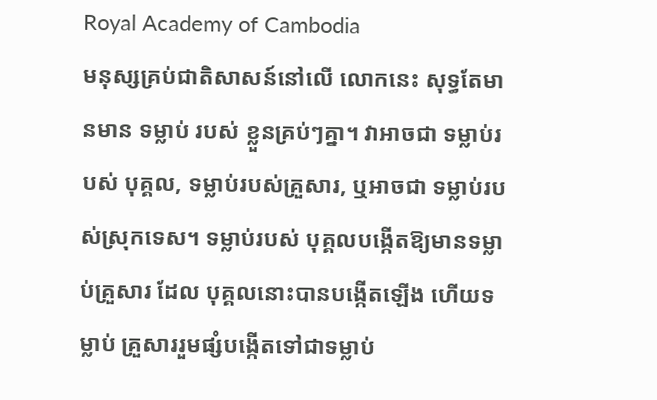Royal Academy of Cambodia
មនុស្សគ្រប់ជាតិសាសន៍នៅលើ លោកនេះ សុទ្ធតែមានមាន ទម្លាប់ របស់ ខ្លួនគ្រប់ៗគ្នា។ វាអាចជា ទម្លាប់របស់ បុគ្គល, ទម្លាប់របស់គ្រួសារ, ឬអាចជា ទម្លាប់របស់ស្រុកទេស។ ទម្លាប់របស់ បុគ្គលបង្កើតឱ្យមានទម្លាប់គ្រួសារ ដែល បុគ្គលនោះបានបង្កើតឡើង ហើយទម្លាប់ គ្រួសាររួមផ្សំបង្កើតទៅជាទម្លាប់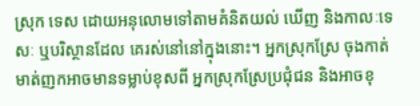ស្រុក ទេស ដោយអនុលោមទៅតាមគំនិតយល់ ឃើញ និងកាលៈទេសៈ ឬបរិស្ថានដែល គេរស់នៅនៅក្នុងនោះ។ អ្នកស្រុកស្រែ ចុងកាត់មាត់ញកអាចមានទម្លាប់ខុសពី អ្នកស្រុកស្រែប្រជុំជន និងអាចខុ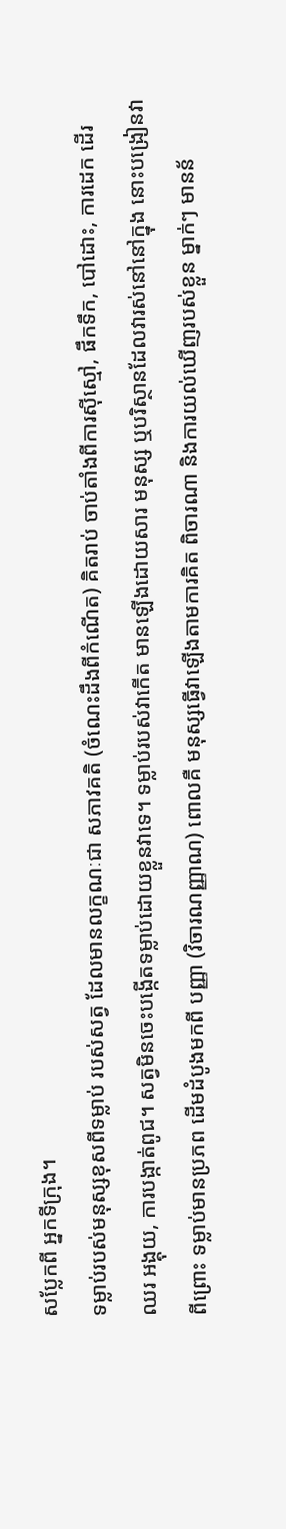សប្លែកពី អ្នកទីក្រុង។
ទម្លាប់របស់មនុស្សខុសពីទម្លាប់ របស់សត្វ ដែលមានលក្ខណៈជា សភាវគតិ (ចំណេះដឹងពីកំណើត) គិតរាប់ ចាប់តាំងពីការស៊ីស្មៅ, ផឹកទឹក, បៅដោះ, ការដេក ដើរ ឈរ អង្គុយ, ការបង្កាត់ពូជ។ សត្វមិនចេះបង្កើតទម្លាប់ដោយខ្លួនវាទេ។ ទម្លាប់របស់វាកើត មានឡើងដោយសារ មនុស្ស ឬបរិស្ថានដែលវារស់នៅនៅក្នុង នោះបង្រៀនវា ពីព្រោះ ទម្លាប់មានប្រភព ដើមដំបូងមកពី បញ្ញា (វិចារណញ្ញាណ) ពោលគឺ មនុស្សធ្វើវាឡើងតាមការគិត ពិចារណា និងការយល់ឃើញរបស់ខ្លួន ម្នាក់ៗ មានន័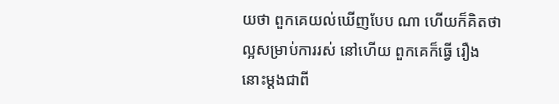យថា ពួកគេយល់ឃើញបែប ណា ហើយក៏គិតថា ល្អសម្រាប់ការរស់ នៅហើយ ពួកគេក៏ធ្វើ រឿងនោះម្តងជាពី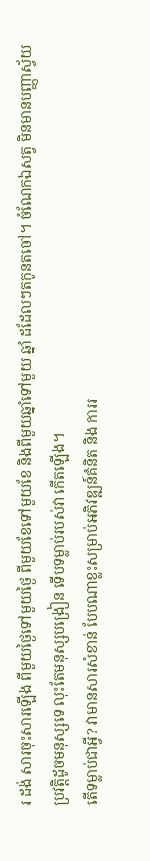រ ដង់ សារចុះសារឡើង ពីមួយថ្ងៃទៅមួយថ្ងៃ ពីមួយខែទៅមួយខែ និងពីមួយឆ្នាំទៅមួយ ឆ្នាំ ដដែលៗតកូនតចៅ។ ចំណែកឯសត្វ មិនមានបញ្ញាស្វ័យប្រវត្តិដូចមនុស្សទេ លុះតែមនុស្សបង្រៀន ទើបទម្លាប់របស់វា កើតឡើង។
តើទម្លាប់ជាអ្វី? វាមានសារសំខាន់ បែបណាខ្លះសម្រាប់អភិវឌ្ឍន៍គំនិត និង ការរ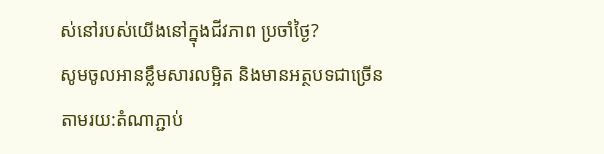ស់នៅរបស់យើងនៅក្នុងជីវភាព ប្រចាំថ្ងៃ?
សូមចូលអានខ្លឹមសារលម្អិត និងមានអត្ថបទជាច្រើនតាមរយ:តំណាភ្ជាប់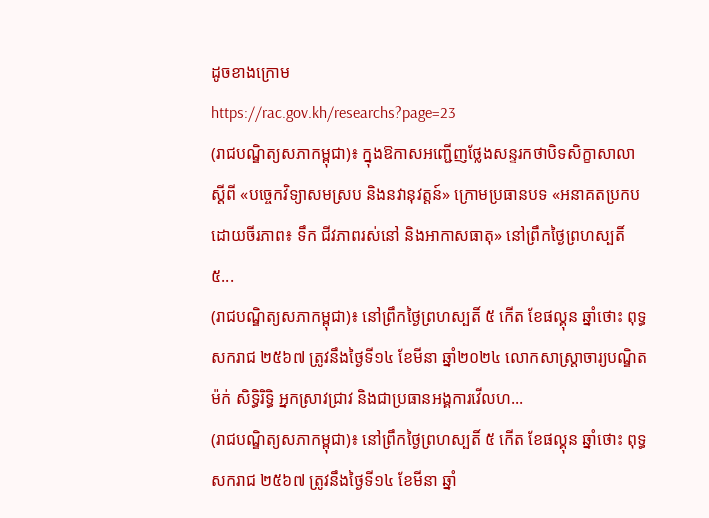ដូចខាងក្រោម
https://rac.gov.kh/researchs?page=23
(រាជបណ្ឌិត្យសភាកម្ពុជា)៖ ក្នុងឱកាសអញ្ជើញថ្លែងសន្ទរកថាបិទសិក្ខាសាលា ស្ដីពី «បច្ចេកវិទ្យាសមស្រប និងនវានុវត្តន៍» ក្រោមប្រធានបទ «អនាគតប្រកបដោយចីរភាព៖ ទឹក ជីវភាពរស់នៅ និងអាកាសធាតុ» នៅព្រឹកថ្ងៃព្រហស្បតិ៍ ៥...
(រាជបណ្ឌិត្យសភាកម្ពុជា)៖ នៅព្រឹកថ្ងៃព្រហស្បតិ៍ ៥ កើត ខែផល្គុន ឆ្នាំថោះ ពុទ្ធសករាជ ២៥៦៧ ត្រូវនឹងថ្ងៃទី១៤ ខែមីនា ឆ្នាំ២០២៤ លោកសាស្ត្រាចារ្យបណ្ឌិត ម៉ក់ សិទ្ធិរិទ្ធិ អ្នកស្រាវជ្រាវ និងជាប្រធានអង្គការវើលហ...
(រាជបណ្ឌិត្យសភាកម្ពុជា)៖ នៅព្រឹកថ្ងៃព្រហស្បតិ៍ ៥ កើត ខែផល្គុន ឆ្នាំថោះ ពុទ្ធសករាជ ២៥៦៧ ត្រូវនឹងថ្ងៃទី១៤ ខែមីនា ឆ្នាំ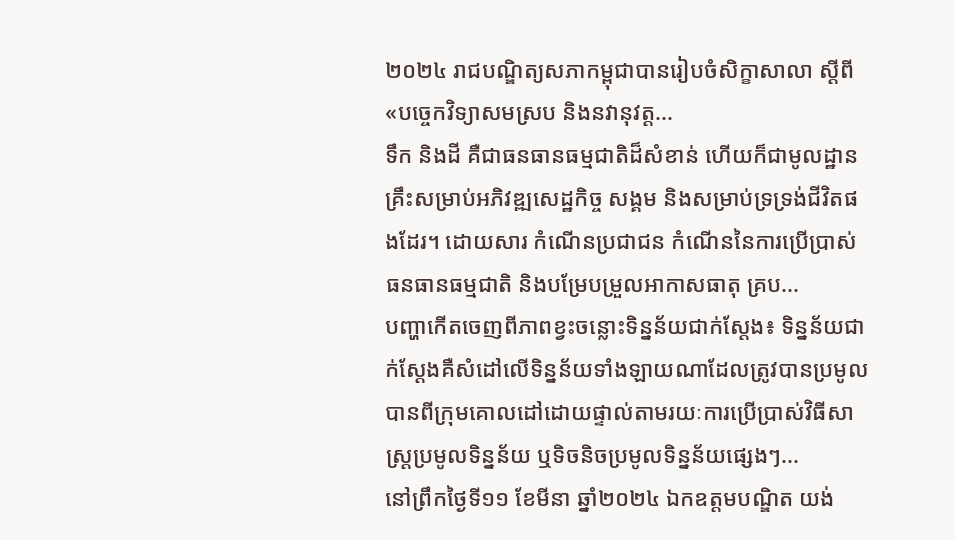២០២៤ រាជបណ្ឌិត្យសភាកម្ពុជាបានរៀបចំសិក្ខាសាលា ស្ដីពី «បច្ចេកវិទ្យាសមស្រប និងនវានុវត្ត...
ទឹក និងដី គឺជាធនធានធម្មជាតិដ៏សំខាន់ ហើយក៏ជាមូលដ្ឋានគ្រឹះសម្រាប់អភិវឌ្ឍសេដ្ឋកិច្ច សង្គម និងសម្រាប់ទ្រទ្រង់ជីវិតផងដែរ។ ដោយសារ កំណើនប្រជាជន កំណើននៃការប្រើប្រាស់ធនធានធម្មជាតិ និងបម្រែបម្រួលអាកាសធាតុ គ្រប...
បញ្ហាកើតចេញពីភាពខ្វះចន្លោះទិន្នន័យជាក់ស្តែង៖ ទិន្នន័យជាក់ស្តែងគឺសំដៅលើទិន្នន័យទាំងឡាយណាដែលត្រូវបានប្រមូលបានពីក្រុមគោលដៅដោយផ្ទាល់តាមរយៈការប្រើប្រាស់វិធីសាស្ត្រប្រមូលទិន្នន័យ ឬទិចនិចប្រមូលទិន្នន័យផ្សេងៗ...
នៅព្រឹកថ្ងៃទី១១ ខែមីនា ឆ្នាំ២០២៤ ឯកឧត្តមបណ្ឌិត យង់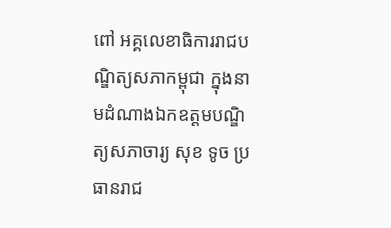ពៅ អគ្គលេខាធិការរាជបណ្ឌិត្យសភាកម្ពុជា ក្នុងនាមដំណាងឯកឧត្តមបណ្ឌិត្យសភាចារ្យ សុខ ទូច ប្រធានរាជ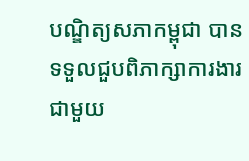បណ្ឌិត្យសភាកម្ពុជា បានទទួលជួបពិភាក្សាការងារជាមួយ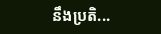នឹងប្រតិ...